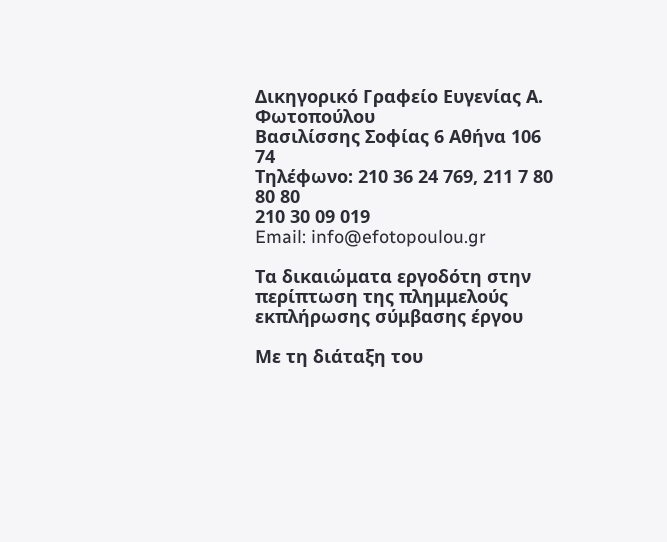Δικηγορικό Γραφείο Ευγενίας Α. Φωτοπούλου
Βασιλίσσης Σοφίας 6 Αθήνα 106 74
Τηλέφωνο: 210 36 24 769, 211 7 80 80 80
210 30 09 019
Email: info@efotopoulou.gr

Τα δικαιώματα εργοδότη στην περίπτωση της πλημμελούς εκπλήρωσης σύμβασης έργου

Με τη διάταξη του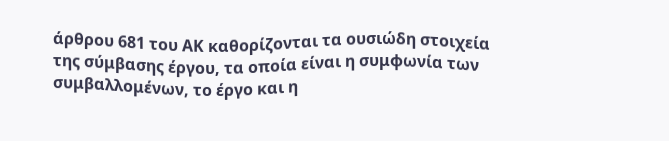άρθρου 681 του ΑΚ καθορίζονται τα ουσιώδη στοιχεία της σύμβασης έργου, τα οποία είναι η συμφωνία των συμβαλλομένων, το έργο και η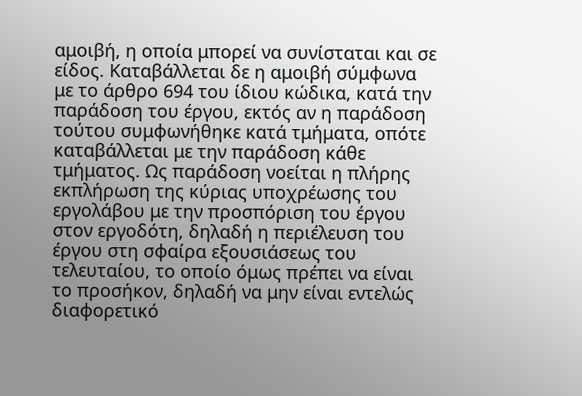αμοιβή, η οποία μπορεί να συνίσταται και σε είδος. Καταβάλλεται δε η αμοιβή σύμφωνα με το άρθρο 694 του ίδιου κώδικα, κατά την παράδοση του έργου, εκτός αν η παράδοση τούτου συμφωνήθηκε κατά τμήματα, οπότε καταβάλλεται με την παράδοση κάθε τμήματος. Ως παράδοση νοείται η πλήρης εκπλήρωση της κύριας υποχρέωσης του εργολάβου με την προσπόριση του έργου στον εργοδότη, δηλαδή η περιέλευση του έργου στη σφαίρα εξουσιάσεως του τελευταίου, το οποίο όμως πρέπει να είναι το προσήκον, δηλαδή να μην είναι εντελώς διαφορετικό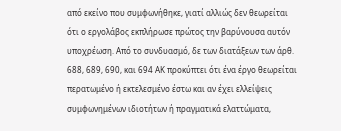από εκείνο που συμφωνήθηκε, γιατί αλλιώς δεν θεωρείται ότι ο εργολάβος εκπλήρωσε πρώτος την βαρύνουσα αυτόν υποχρέωση. Από το συνδυασμό, δε των διατάξεων των άρθ. 688, 689, 690, και 694 ΑΚ προκύπτει ότι ένα έργο θεωρείται περατωμένο ή εκτελεσμένο έστω και αν έχει ελλείψεις συμφωνημένων ιδιοτήτων ή πραγματικά ελαττώματα,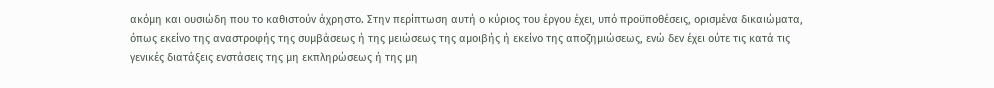ακόμη και ουσιώδη που το καθιστούν άχρηστο. Στην περίπτωση αυτή ο κύριος του έργου έχει, υπό προϋποθέσεις, ορισμένα δικαιώματα, όπως εκείνο της αναστροφής της συμβάσεως ή της μειώσεως της αμοιβής ή εκείνο της αποζημιώσεως, ενώ δεν έχει ούτε τις κατά τις γενικές διατάξεις ενστάσεις της μη εκπληρώσεως ή της μη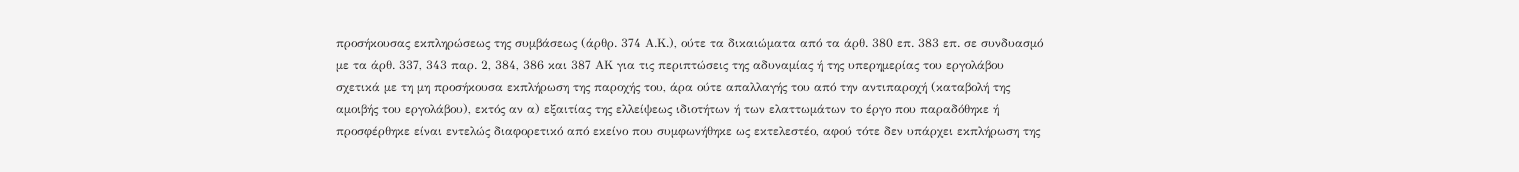προσήκουσας εκπληρώσεως της συμβάσεως (άρθρ. 374 Α.Κ.), ούτε τα δικαιώματα από τα άρθ. 380 επ. 383 επ. σε συνδυασμό με τα άρθ. 337, 343 παρ. 2, 384, 386 και 387 ΑΚ για τις περιπτώσεις της αδυναμίας ή της υπερημερίας του εργολάβου σχετικά με τη μη προσήκουσα εκπλήρωση της παροχής του, άρα ούτε απαλλαγής του από την αντιπαροχή (καταβολή της αμοιβής του εργολάβου), εκτός αν α) εξαιτίας της ελλείψεως ιδιοτήτων ή των ελαττωμάτων το έργο που παραδόθηκε ή προσφέρθηκε είναι εντελώς διαφορετικό από εκείνο που συμφωνήθηκε ως εκτελεστέο, αφού τότε δεν υπάρχει εκπλήρωση της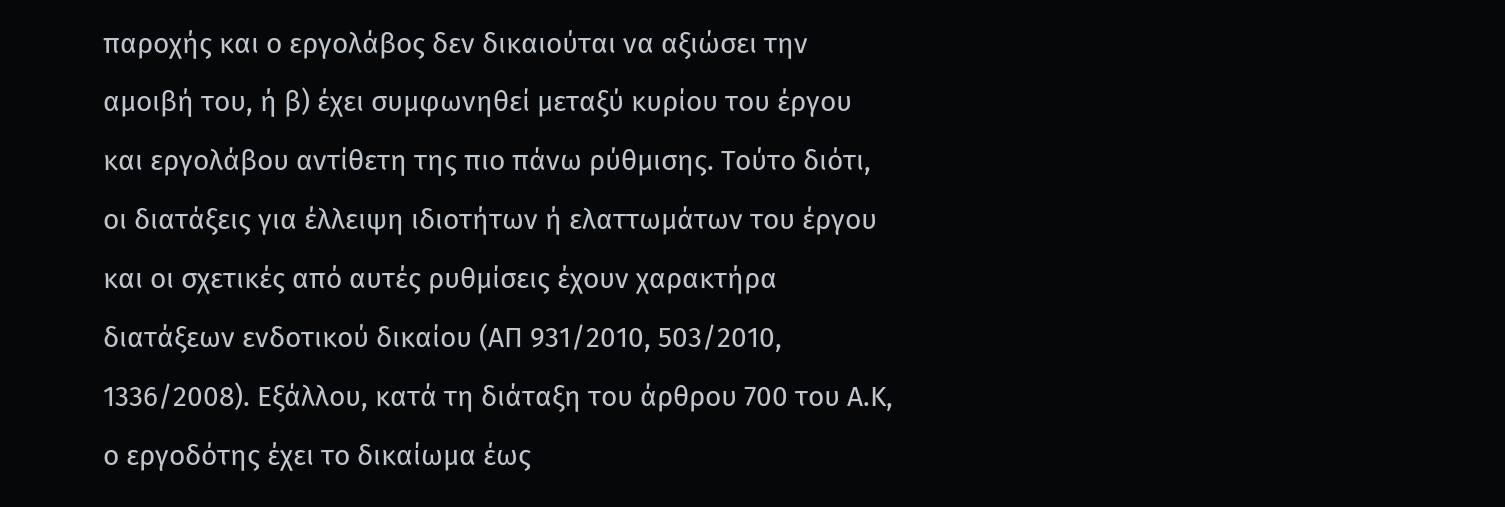παροχής και ο εργολάβος δεν δικαιούται να αξιώσει την αμοιβή του, ή β) έχει συμφωνηθεί μεταξύ κυρίου του έργου και εργολάβου αντίθετη της πιο πάνω ρύθμισης. Τούτο διότι, οι διατάξεις για έλλειψη ιδιοτήτων ή ελαττωμάτων του έργου και οι σχετικές από αυτές ρυθμίσεις έχουν χαρακτήρα διατάξεων ενδοτικού δικαίου (ΑΠ 931/2010, 503/2010, 1336/2008). Εξάλλου, κατά τη διάταξη του άρθρου 700 του Α.Κ, ο εργοδότης έχει το δικαίωμα έως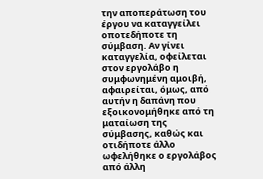την αποπεράτωση του έργου να καταγγείλει οποτεδήποτε τη σύμβαση. Αν γίνει καταγγελία, οφείλεται στον εργολάβο η συμφωνημένη αμοιβή, αφαιρείται, όμως, από αυτήν η δαπάνη που εξοικονομήθηκε από τη ματαίωση της σύμβασης, καθώς και οτιδήποτε άλλο ωφελήθηκε ο εργολάβος από άλλη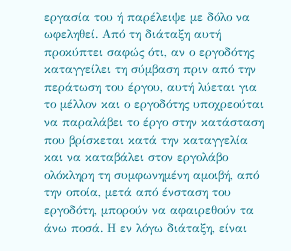εργασία του ή παρέλειψε με δόλο να ωφεληθεί. Από τη διάταξη αυτή προκύπτει σαφώς ότι, αν ο εργοδότης καταγγείλει τη σύμβαση πριν από την περάτωση του έργου, αυτή λύεται για το μέλλον και ο εργοδότης υποχρεούται να παραλάβει το έργο στην κατάσταση που βρίσκεται κατά την καταγγελία και να καταβάλει στον εργολάβο ολόκληρη τη συμφωνημένη αμοιβή, από την οποία, μετά από ένσταση του εργοδότη, μπορούν να αφαιρεθούν τα άνω ποσά. Η εν λόγω διάταξη, είναι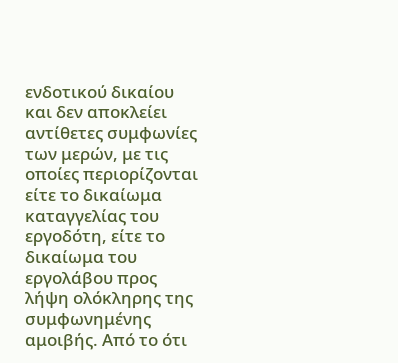ενδοτικού δικαίου και δεν αποκλείει αντίθετες συμφωνίες των μερών, με τις οποίες περιορίζονται είτε το δικαίωμα καταγγελίας του εργοδότη, είτε το δικαίωμα του εργολάβου προς λήψη ολόκληρης της συμφωνημένης αμοιβής. Από το ότι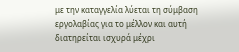με την καταγγελία λύεται τη σύμβαση εργολαβίας για το μέλλον και αυτή διατηρείται ισχυρά μέχρι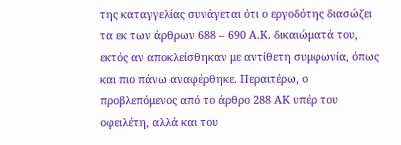της καταγγελίας συνάγεται ότι ο εργοδότης διασώζει τα εκ των άρθρων 688 – 690 Α.Κ. δικαιώματά του, εκτός αν αποκλείσθηκαν με αντίθετη συμφωνία, όπως και πιο πάνω αναφέρθηκε. Περαιτέρω, ο προβλεπόμενος από το άρθρο 288 ΑΚ υπέρ του οφειλέτη, αλλά και του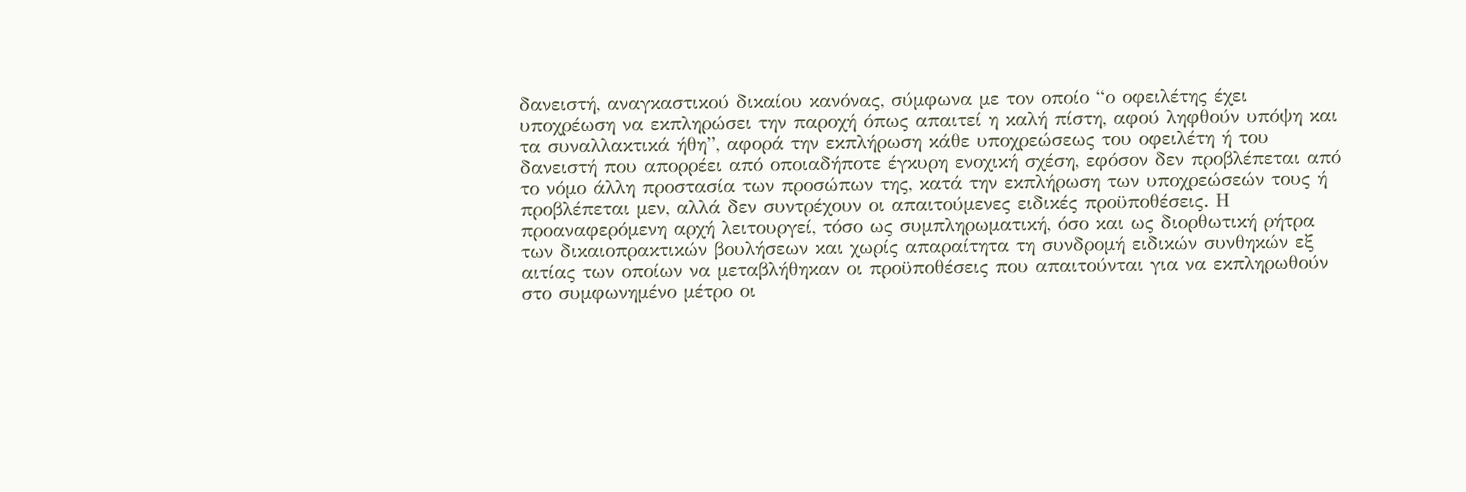δανειστή, αναγκαστικού δικαίου κανόνας, σύμφωνα με τον οποίο “ο οφειλέτης έχει υποχρέωση να εκπληρώσει την παροχή όπως απαιτεί η καλή πίστη, αφού ληφθούν υπόψη και τα συναλλακτικά ήθη”, αφορά την εκπλήρωση κάθε υποχρεώσεως του οφειλέτη ή του δανειστή που απορρέει από οποιαδήποτε έγκυρη ενοχική σχέση, εφόσον δεν προβλέπεται από το νόμο άλλη προστασία των προσώπων της, κατά την εκπλήρωση των υποχρεώσεών τους ή προβλέπεται μεν, αλλά δεν συντρέχουν οι απαιτούμενες ειδικές προϋποθέσεις. Η προαναφερόμενη αρχή λειτουργεί, τόσο ως συμπληρωματική, όσο και ως διορθωτική ρήτρα των δικαιοπρακτικών βουλήσεων και χωρίς απαραίτητα τη συνδρομή ειδικών συνθηκών εξ αιτίας των οποίων να μεταβλήθηκαν οι προϋποθέσεις που απαιτούνται για να εκπληρωθούν στο συμφωνημένο μέτρο οι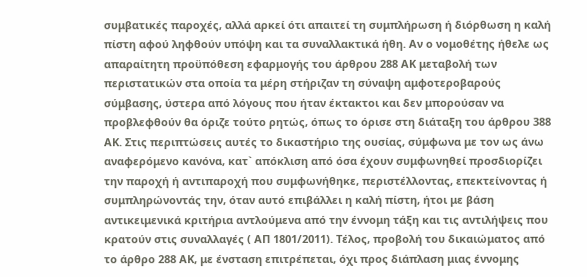συμβατικές παροχές, αλλά αρκεί ότι απαιτεί τη συμπλήρωση ή διόρθωση η καλή πίστη αφού ληφθούν υπόψη και τα συναλλακτικά ήθη. Αν ο νομοθέτης ήθελε ως απαραίτητη προϋπόθεση εφαρμογής του άρθρου 288 ΑΚ μεταβολή των περιστατικών στα οποία τα μέρη στήριζαν τη σύναψη αμφοτεροβαρούς σύμβασης, ύστερα από λόγους που ήταν έκτακτοι και δεν μπορούσαν να προβλεφθούν θα όριζε τούτο ρητώς, όπως το όρισε στη διάταξη του άρθρου 388 ΑΚ. Στις περιπτώσεις αυτές το δικαστήριο της ουσίας, σύμφωνα με τον ως άνω αναφερόμενο κανόνα, κατ` απόκλιση από όσα έχουν συμφωνηθεί προσδιορίζει την παροχή ή αντιπαροχή που συμφωνήθηκε, περιστέλλοντας, επεκτείνοντας ή συμπληρώνοντάς την, όταν αυτό επιβάλλει η καλή πίστη, ήτοι με βάση αντικειμενικά κριτήρια αντλούμενα από την έννομη τάξη και τις αντιλήψεις που κρατούν στις συναλλαγές ( ΑΠ 1801/2011). Τέλος, προβολή του δικαιώματος από το άρθρο 288 ΑΚ, με ένσταση επιτρέπεται, όχι προς διάπλαση μιας έννομης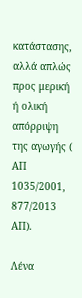κατάστασης, αλλά απλώς προς μερική ή ολική απόρριψη της αγωγής ( ΑΠ 1035/2001, 877/2013 ΑΠ).

Λένα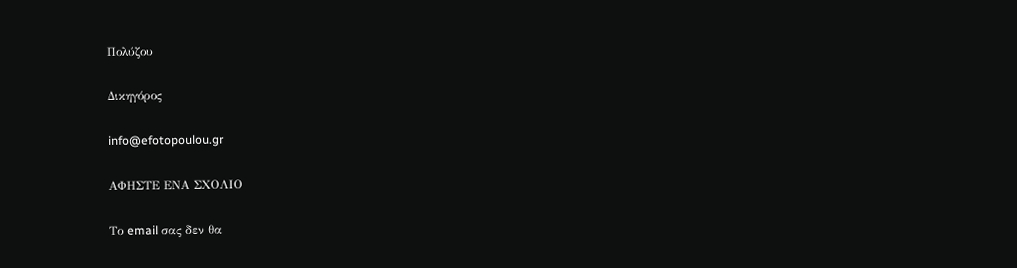Πολύζου

Δικηγόρος

info@efotopoulou.gr

ΑΦΗΣΤΕ ΕΝΑ ΣΧΟΛΙΟ

Το email σας δεν θα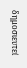δημοσιευτεί